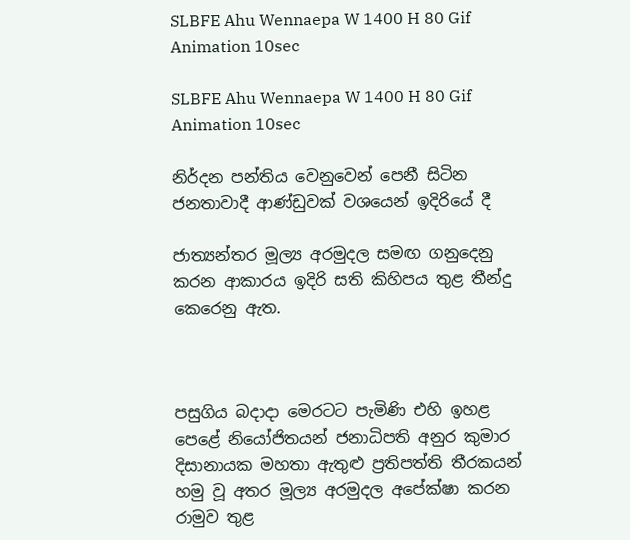SLBFE Ahu Wennaepa W 1400 H 80 Gif Animation 10sec

SLBFE Ahu Wennaepa W 1400 H 80 Gif Animation 10sec

නිර්දන පන්තිය වෙනුවෙන් පෙනී සිටින ජනතාවාදී ආණ්ඩුවක් වශයෙන් ඉදිරියේ දී

ජාත්‍යන්තර මූල්‍ය අරමුදල සමඟ ගනුදෙනු කරන ආකාරය ඉදිරි සති කිහිපය තුළ තීන්දු කෙරෙනු ඇත.



පසුගිය බදාදා මෙරටට පැමිණි එහි ඉහළ පෙළේ නියෝජිතයන් ජනාධිපති අනුර කුමාර දිසානායක මහතා ඇතුළු ප්‍රතිපත්ති තීරකයන් හමු වූ අතර මූල්‍ය අරමුදල අපේක්ෂා කරන රාමුව තුළ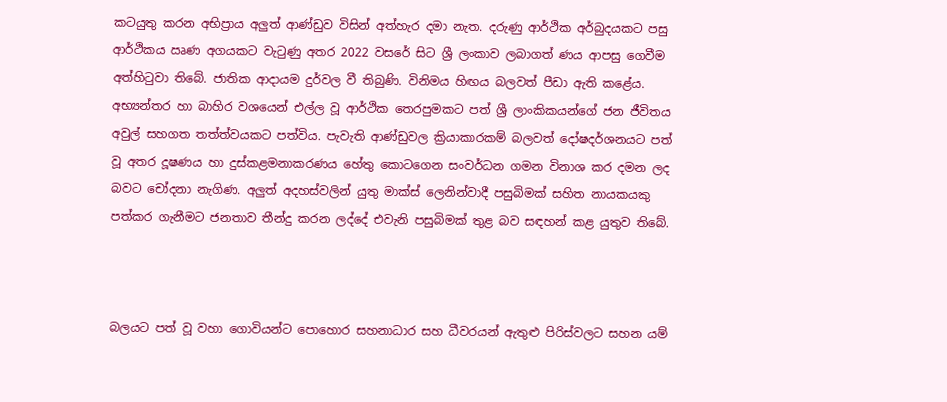කටයුතු කරන අභිප්‍රාය අලුත් ආණ්ඩුව විසින් අත්හැර දමා නැත. දරුණු ආර්ථික අර්බුදයකට පසු ආර්ථිකය ඍණ අගයකට වැටුණු අතර 2022 වසරේ සිට ශ්‍රී ලංකාව ලබාගත් ණය ආපසු ගෙවීම අත්හිටුවා තිබේ. ජාතික ආදායම දුර්වල වී තිබුණි. විනිමය හිඟය බලවත් පීඩා ඇති කළේය. අභ්‍යන්තර හා බාහිර වශයෙන් එල්ල වූ ආර්ථික තෙරපුමකට පත් ශ්‍රී ලාංකිකයන්ගේ ජන ජීවිතය අවුල් සහගත තත්ත්වයකට පත්විය. පැවැති ආණ්ඩුවල ක්‍රියාකාරකම් බලවත් දෝෂදර්ශනයට පත් වූ අතර දූෂණය හා දුස්කළමනාකරණය හේතු කොටගෙන සංවර්ධන ගමන විනාශ කර දමන ලද බවට චෝදනා නැගිණ. අලුත් අදහස්වලින් යුතු මාක්ස් ලෙනින්වාදී පසුබිමක් සහිත නායකයකු පත්කර ගැනීමට ජනතාව තීන්දු කරන ලද්දේ එවැනි පසුබිමක් තුළ බව සඳහන් කළ යුතුව තිබේ.



බලයට පත් වූ වහා ගොවියන්ට පොහොර සහනාධාර සහ ධීවරයන් ඇතුළු පිරිස්වලට සහන යම්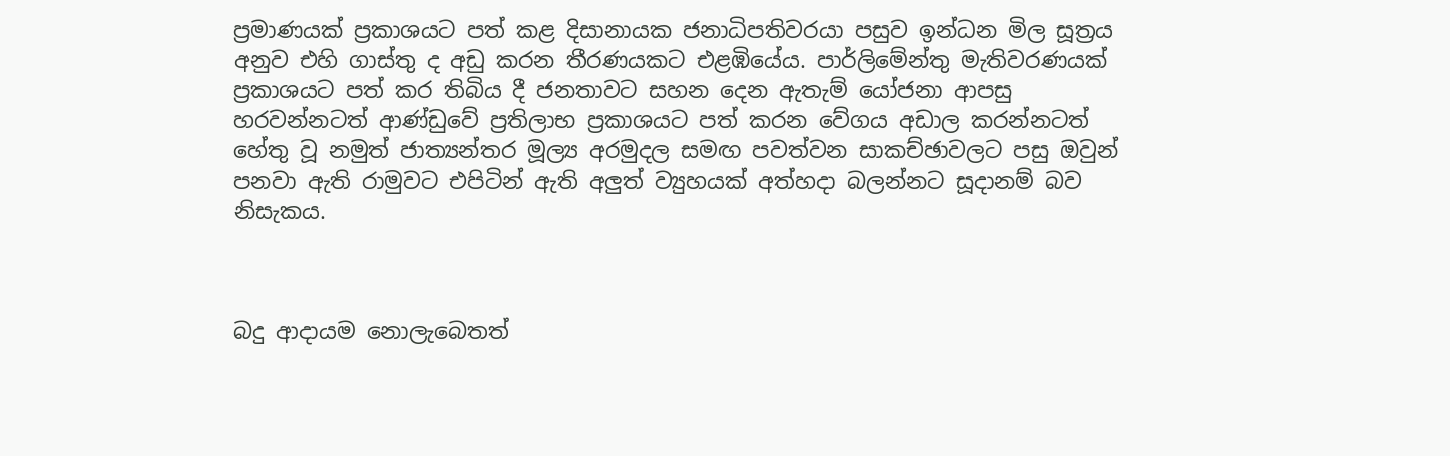ප්‍රමාණයක් ප්‍රකාශයට පත් කළ දිසානායක ජනාධිපතිවරයා පසුව ඉන්ධන මිල සූත්‍රය අනුව එහි ගාස්තු ද අඩු කරන තීරණයකට එළඹියේය. පාර්ලිමේන්තු මැතිවරණයක් ප්‍රකාශයට පත් කර තිබිය දී ජනතාවට සහන දෙන ඇතැම් යෝජනා ආපසු හරවන්නටත් ආණ්ඩුවේ ප්‍රතිලාභ ප්‍රකාශයට පත් කරන වේගය අඩාල කරන්නටත් හේතු වූ නමුත් ජාත්‍යන්තර මූල්‍ය අරමුදල සමඟ පවත්වන සාකච්ඡාවලට පසු ඔවුන් පනවා ඇති රාමුවට එපිටින් ඇති අලුත් ව්‍යුහයක් අත්හදා බලන්නට සූදානම් බව නිසැකය.



බදු ආදායම නොලැබෙතත්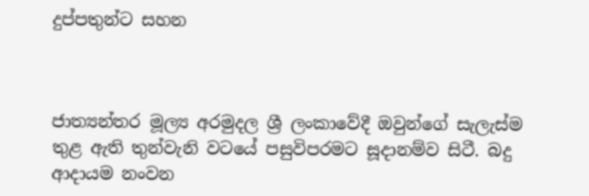දුප්පතුන්ට සහන



ජාත්‍යන්තර මූල්‍ය අරමුදල ශ්‍රී ලංකාවේදී ඔවුන්ගේ සැලැස්ම තුළ ඇති තුන්වැනි වටයේ පසුවිපරමට සූදානම්ව සිටී. බදු ආදායම නංවන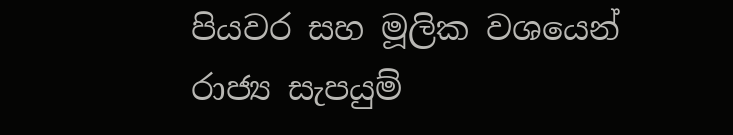පියවර සහ මූලික වශයෙන් රාජ්‍ය සැපයුම්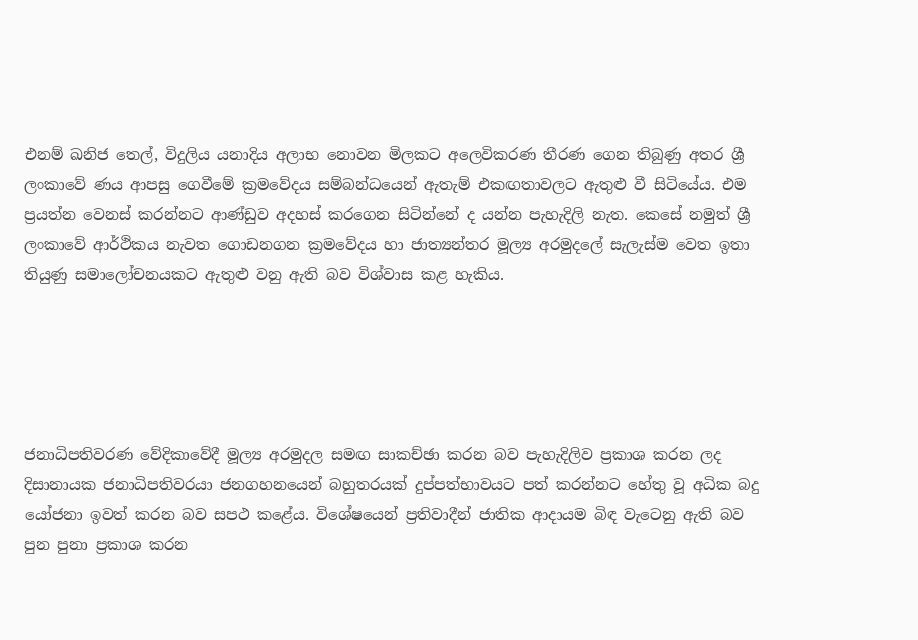එනම් ඛනිජ තෙල්, විදුලිය යනාදිය අලාභ නොවන මිලකට අලෙවිකරණ තීරණ ගෙන තිබුණු අතර ශ්‍රී ලංකාවේ ණය ආපසු ගෙවීමේ ක්‍රමවේදය සම්බන්ධයෙන් ඇතැම් එකඟතාවලට ඇතුළු වී සිටියේය. එම ප්‍රයත්න වෙනස් කරන්නට ආණ්ඩුව අදහස් කරගෙන සිටින්නේ ද යන්න පැහැදිලි නැත. කෙසේ නමුත් ශ්‍රී ලංකාවේ ආර්ථිකය නැවත ගොඩනගන ක්‍රමවේදය හා ජාත්‍යන්තර මූල්‍ය අරමුදලේ සැලැස්ම වෙත ඉතා තියුණු සමාලෝචනයකට ඇතුළු වනු ඇති බව විශ්වාස කළ හැකිය.





ජනාධිපතිවරණ වේදිකාවේදී මූල්‍ය අරමුදල සමඟ සාකච්ඡා කරන බව පැහැදිලිව ප්‍රකාශ කරන ලද දිසානායක ජනාධිපතිවරයා ජනගහනයෙන් බහුතරයක් දුප්පත්භාවයට පත් කරන්නට හේතු වූ අධික බදු යෝජනා ඉවත් කරන බව සපථ කළේය. විශේෂයෙන් ප්‍රතිවාදීන් ජාතික ආදායම බිඳ වැටෙනු ඇති බව පුන පුනා ප්‍රකාශ කරන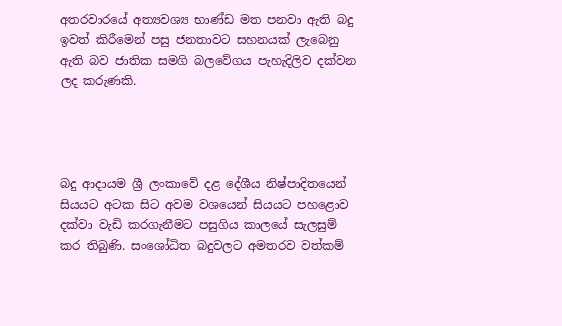අතරවාරයේ අත්‍යවශ්‍ය භාණ්ඩ මත පනවා ඇති බදු ඉවත් කිරීමෙන් පසු ජනතාවට සහනයක් ලැබෙනු ඇති බව ජාතික සමගි බලවේගය පැහැදිලිව දක්වන ලද කරුණකි.




බදු ආදායම ශ්‍රී ලංකාවේ දළ දේශීය නිෂ්පාදිතයෙන් සියයට අටක සිට අවම වශයෙන් සියයට පහළොව දක්වා වැඩි කරගැනීමට පසුගිය කාලයේ සැලසුම් කර තිබුණි. සංශෝධිත බදුවලට අමතරව වත්කම්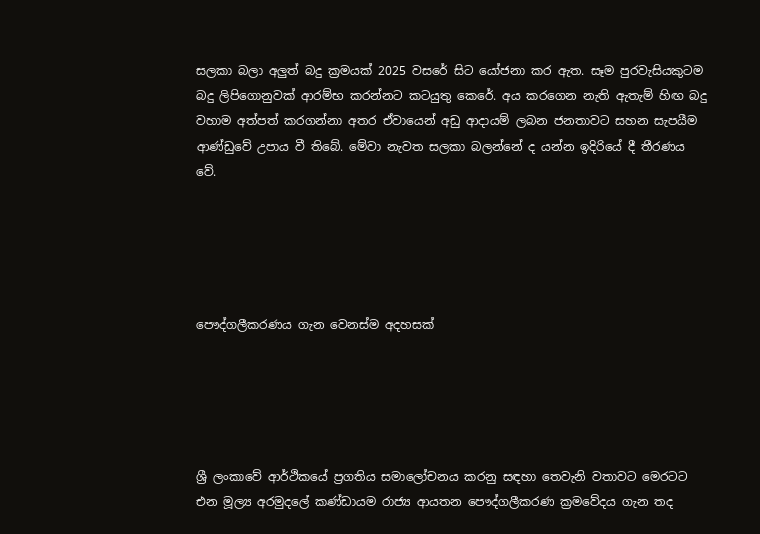සලකා බලා අලුත් බදු ක්‍රමයක් 2025 වසරේ සිට යෝජනා කර ඇත. සෑම පුරවැසියකුටම බදු ලිපිගොනුවක් ආරම්භ කරන්නට කටයුතු කෙරේ. අය කරගෙන නැති ඇතැම් හිඟ බදු වහාම අත්පත් කරගන්නා අතර ඒවායෙන් අඩු ආදායම් ලබන ජනතාවට සහන සැපයීම ආණ්ඩුවේ උපාය වී තිබේ. මේවා නැවත සලකා බලන්නේ ද යන්න ඉදිරියේ දී තීරණය වේ.





පෞද්ගලීකරණය ගැන වෙනස්ම අදහසක්





ශ්‍රී ලංකාවේ ආර්ථිකයේ ප්‍රගතිය සමාලෝචනය කරනු සඳහා තෙවැනි වතාවට මෙරටට එන මූල්‍ය අරමුදලේ කණ්ඩායම රාජ්‍ය ආයතන පෞද්ගලීකරණ ක්‍රමවේදය ගැන තද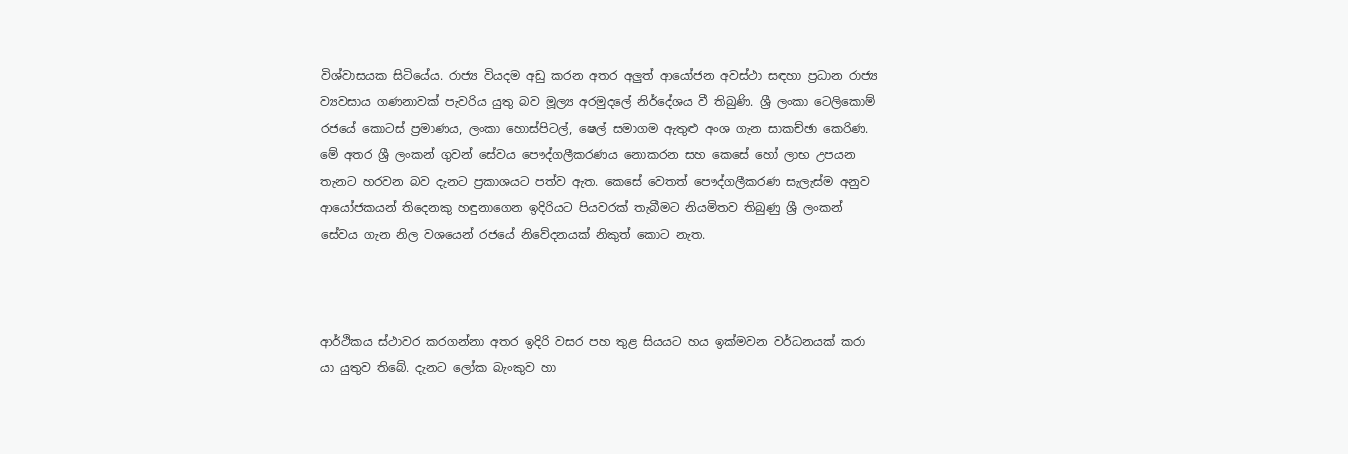විශ්වාසයක සිටියේය. රාජ්‍ය වියදම අඩු කරන අතර අලුත් ආයෝජන අවස්ථා සඳහා ප්‍රධාන රාජ්‍ය ව්‍යවසාය ගණනාවක් පැවරිය යුතු බව මූල්‍ය අරමුදලේ නිර්දේශය වී තිබුණි. ශ්‍රී ලංකා ටෙලිකොම් රජයේ කොටස් ප්‍රමාණය, ලංකා හොස්පිටල්, ෂෙල් සමාගම ඇතුළු අංශ ගැන සාකච්ඡා කෙරිණ. මේ අතර ශ්‍රී ලංකන් ගුවන් සේවය පෞද්ගලීකරණය නොකරන සහ කෙසේ හෝ ලාභ උපයන තැනට හරවන බව දැනට ප්‍රකාශයට පත්ව ඇත. කෙසේ වෙතත් පෞද්ගලීකරණ සැලැස්ම අනුව ආයෝජකයන් තිදෙනකු හඳුනාගෙන ඉදිරියට පියවරක් තැබීමට නියමිතව තිබුණු ශ්‍රී ලංකන් සේවය ගැන නිල වශයෙන් රජයේ නිවේදනයක් නිකුත් කොට නැත.



ආර්ථිකය ස්ථාවර කරගන්නා අතර ඉදිරි වසර පහ තුළ සියයට හය ඉක්මවන වර්ධනයක් කරා යා යුතුව තිබේ. දැනට ලෝක බැංකුව හා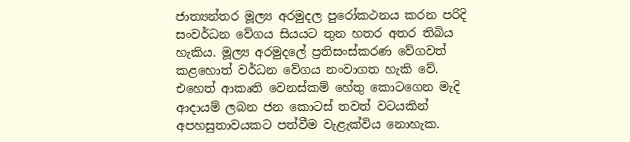ජාත්‍යන්තර මූල්‍ය අරමුදල පුරෝකථනය කරන පරිදි සංවර්ධන වේගය සියයට තුන හතර අතර තිබිය හැකිය. මූල්‍ය අරමුදලේ ප්‍රතිසංස්කරණ වේගවත් කළහොත් වර්ධන වේගය නංවාගත හැකි වේ. එහෙත් ආකෘති වෙනස්කම් හේතු කොටගෙන මැදි ආදායම් ලබන ජන කොටස් තවත් වටයකින් අපහසුතාවයකට පත්වීම වැළැක්විය නොහැක.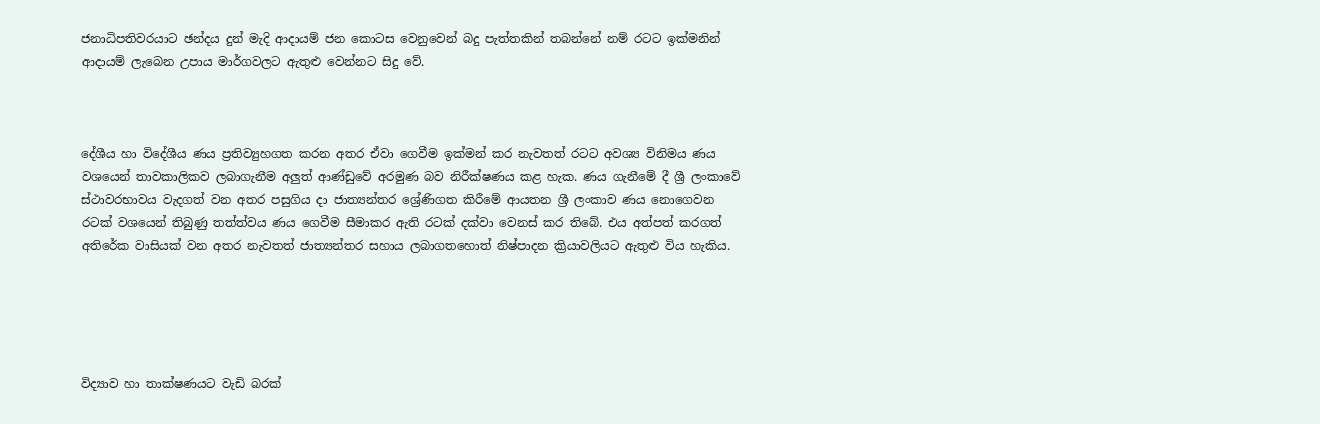ජනාධිපතිවරයාට ඡන්දය දුන් මැදි ආදායම් ජන කොටස වෙනුවෙන් බදු පැත්තකින් තබන්නේ නම් රටට ඉක්මනින් ආදායම් ලැබෙන උපාය මාර්ගවලට ඇතුළු වෙන්නට සිදු වේ.



දේශීය හා විදේශීය ණය ප්‍රතිව්‍යුහගත කරන අතර ඒවා ගෙවීම ඉක්මන් කර නැවතත් රටට අවශ්‍ය විනිමය ණය වශයෙන් තාවකාලිකව ලබාගැනීම අලුත් ආණ්ඩුවේ අරමුණ බව නිරීක්ෂණය කළ හැක. ණය ගැනීමේ දී ශ්‍රී ලංකාවේ ස්ථාවරභාවය වැදගත් වන අතර පසුගිය දා ජාත්‍යන්තර ශ්‍රේණිගත කිරීමේ ආයතන ශ්‍රී ලංකාව ණය නොගෙවන රටක් වශයෙන් තිබුණු තත්ත්වය ණය ගෙවීම සීමාකර ඇති රටක් දක්වා වෙනස් කර තිබේ. එය අත්පත් කරගත් අතිරේක වාසියක් වන අතර නැවතත් ජාත්‍යන්තර සහාය ලබාගතහොත් නිෂ්පාදන ක්‍රියාවලියට ඇතුළු විය හැකිය.





විද්‍යාව හා තාක්ෂණයට වැඩි බරක්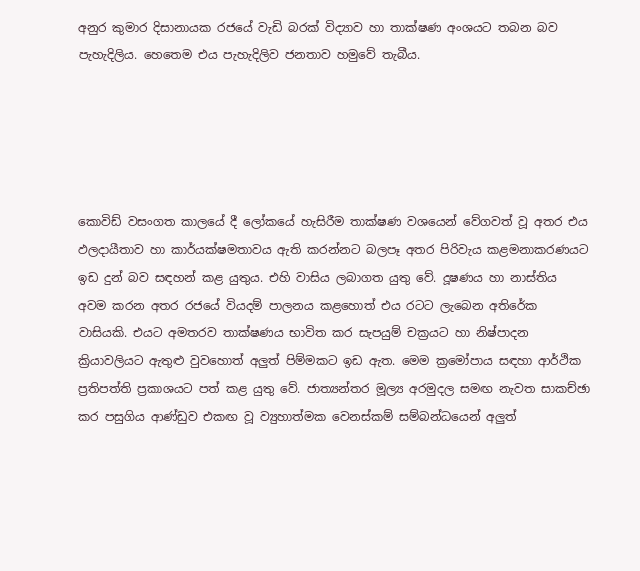අනුර කුමාර දිසානායක රජයේ වැඩි බරක් විද්‍යාව හා තාක්ෂණ අංශයට තබන බව පැහැදිලිය. හෙතෙම එය පැහැදිලිව ජනතාව හමුවේ තැබීය.





කොවිඩ් වසංගත කාලයේ දී ලෝකයේ හැසිරීම තාක්ෂණ වශයෙන් වේගවත් වූ අතර එය ඵලදායීතාව හා කාර්යක්ෂමතාවය ඇති කරන්නට බලපෑ අතර පිරිවැය කළමනාකරණයට ඉඩ දුන් බව සඳහන් කළ යුතුය. එහි වාසිය ලබාගත යුතු වේ. දූෂණය හා නාස්තිය අවම කරන අතර රජයේ වියදම් පාලනය කළහොත් එය රටට ලැබෙන අතිරේක වාසියකි. එයට අමතරව තාක්ෂණය භාවිත කර සැපයුම් චක්‍රයට හා නිෂ්පාදන ක්‍රියාවලියට ඇතුළු වුවහොත් අලුත් පිම්මකට ඉඩ ඇත. මෙම ක්‍රමෝපාය සඳහා ආර්ථික ප්‍රතිපත්ති ප්‍රකාශයට පත් කළ යුතු වේ. ජාත්‍යන්තර මූල්‍ය අරමුදල සමඟ නැවත සාකච්ඡා කර පසුගිය ආණ්ඩුව එකඟ වූ ව්‍යුහාත්මක වෙනස්කම් සම්බන්ධයෙන් අලුත්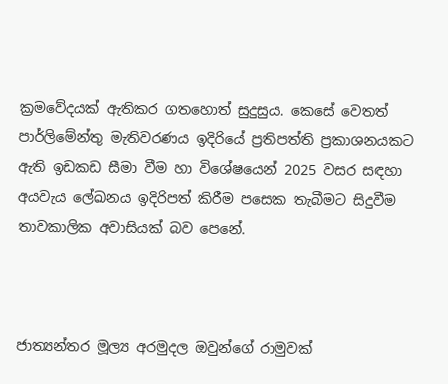ක්‍රමවේදයක් ඇතිකර ගතහොත් සුදුසුය. කෙසේ වෙතත් පාර්ලිමේන්තු මැතිවරණය ඉදිරියේ ප්‍රතිපත්ති ප්‍රකාශනයකට ඇති ඉඩකඩ සීමා වීම හා විශේෂයෙන් 2025 වසර සඳහා අයවැය ලේඛනය ඉදිරිපත් කිරීම පසෙක තැබීමට සිදුවීම තාවකාලික අවාසියක් බව පෙනේ.



ජාත්‍යන්තර මූල්‍ය අරමුදල ඔවුන්ගේ රාමුවක්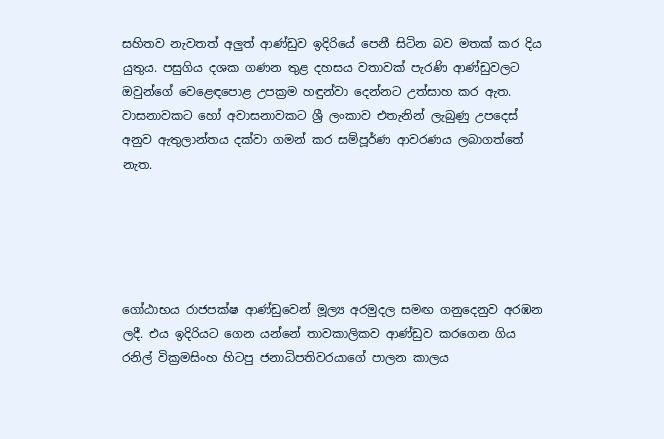සහිතව නැවතත් අලුත් ආණ්ඩුව ඉදිරියේ පෙනී සිටින බව මතක් කර දිය යුතුය. පසුගිය දශක ගණන තුළ දහසය වතාවක් පැරණි ආණ්ඩුවලට ඔවුන්ගේ වෙළෙඳපොළ උපක්‍රම හඳුන්වා දෙන්නට උත්සාහ කර ඇත. වාසනාවකට හෝ අවාසනාවකට ශ්‍රී ලංකාව එතැනින් ලැබුණු උපදෙස් අනුව ඇතුලාන්තය දක්වා ගමන් කර සම්පූර්ණ ආවරණය ලබාගත්තේ නැත.





ගෝඨාභය රාජපක්ෂ ආණ්ඩුවෙන් මූල්‍ය අරමුදල සමඟ ගනුදෙනුව අරඹන ලදී. එය ඉදිරියට ගෙන යන්නේ තාවකාලිකව ආණ්ඩුව කරගෙන ගිය රනිල් වික්‍රමසිංහ හිටපු ජනාධිපතිවරයාගේ පාලන කාලය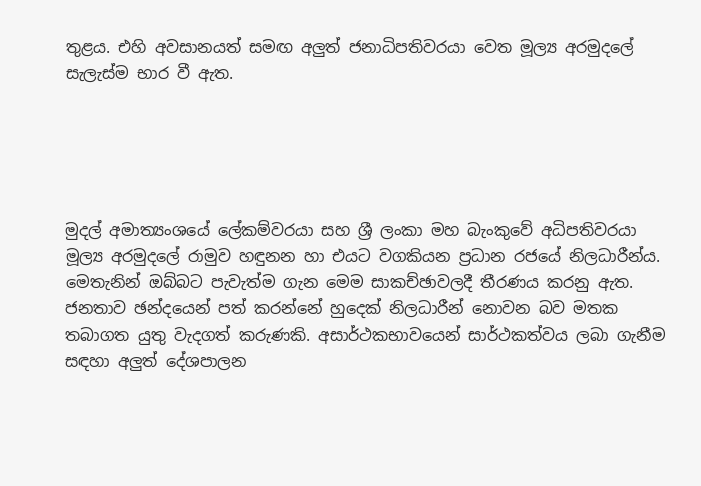තුළය. එහි අවසානයත් සමඟ අලුත් ජනාධිපතිවරයා වෙත මූල්‍ය අරමුදලේ සැලැස්ම භාර වී ඇත.





මුදල් අමාත්‍යංශයේ ලේකම්වරයා සහ ශ්‍රී ලංකා මහ බැංකුවේ අධිපතිවරයා මූල්‍ය අරමුදලේ රාමුව හඳුනන හා එයට වගකියන ප්‍රධාන රජයේ නිලධාරීන්ය. මෙතැනින් ඔබ්බට පැවැත්ම ගැන මෙම සාකච්ඡාවලදී තීරණය කරනු ඇත. ජනතාව ඡන්දයෙන් පත් කරන්නේ හුදෙක් නිලධාරීන් නොවන බව මතක තබාගත යුතු වැදගත් කරුණකි. අසාර්ථකභාවයෙන් සාර්ථකත්වය ලබා ගැනීම සඳහා අලුත් දේශපාලන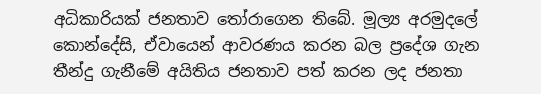අධිකාරියක් ජනතාව තෝරාගෙන තිබේ. මූල්‍ය අරමුදලේ කොන්දේසි, ඒවායෙන් ආවරණය කරන බල ප්‍රදේශ ගැන තීන්දු ගැනීමේ අයිතිය ජනතාව පත් කරන ලද ජනතා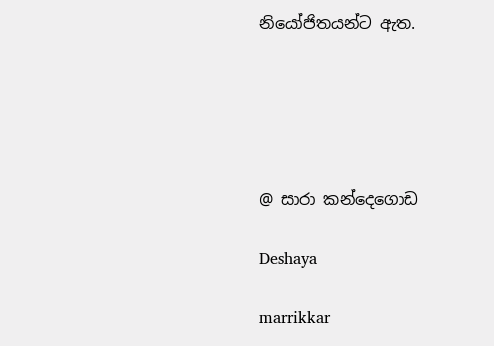නියෝජිතයන්ට ඇත.





@ සාරා කන්දෙගොඩ

Deshaya

marrikkar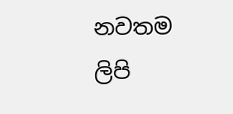නවතම ලිපි